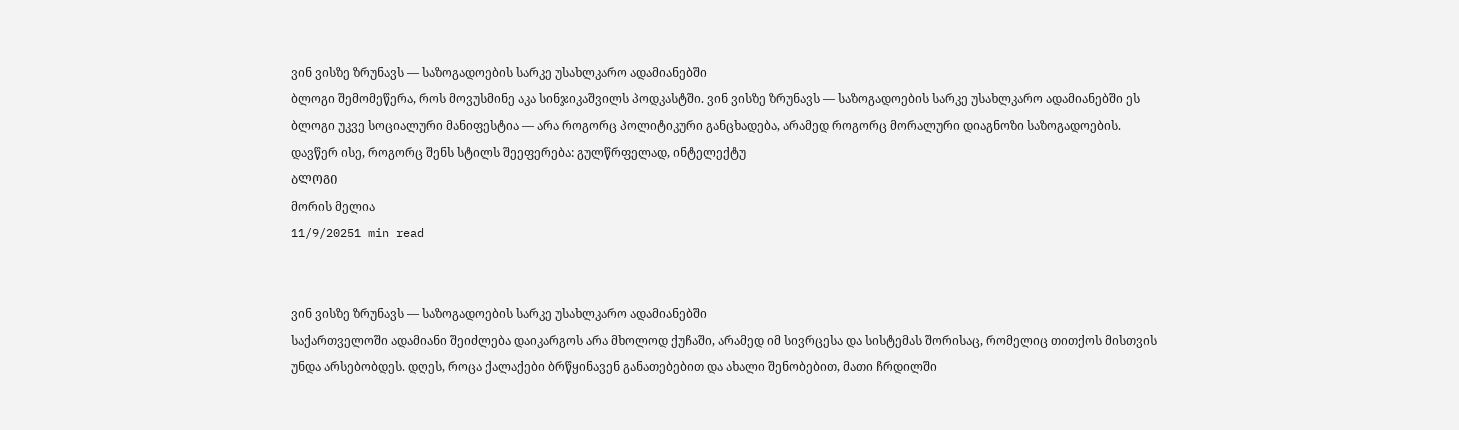ვინ ვისზე ზრუნავს — საზოგადოების სარკე უსახლკარო ადამიანებში
ბლოგი შემომეწერა, როს მოვუსმინე აკა სინჯიკაშვილს პოდკასტში. ვინ ვისზე ზრუნავს — საზოგადოების სარკე უსახლკარო ადამიანებში ეს ბლოგი უკვე სოციალური მანიფესტია — არა როგორც პოლიტიკური განცხადება, არამედ როგორც მორალური დიაგნოზი საზოგადოების. დავწერ ისე, როგორც შენს სტილს შეეფერება: გულწრფელად, ინტელექტუ
ᲑᲚᲝᲒᲘ
მორის მელია
11/9/20251 min read


ვინ ვისზე ზრუნავს — საზოგადოების სარკე უსახლკარო ადამიანებში
საქართველოში ადამიანი შეიძლება დაიკარგოს არა მხოლოდ ქუჩაში, არამედ იმ სივრცესა და სისტემას შორისაც, რომელიც თითქოს მისთვის უნდა არსებობდეს. დღეს, როცა ქალაქები ბრწყინავენ განათებებით და ახალი შენობებით, მათი ჩრდილში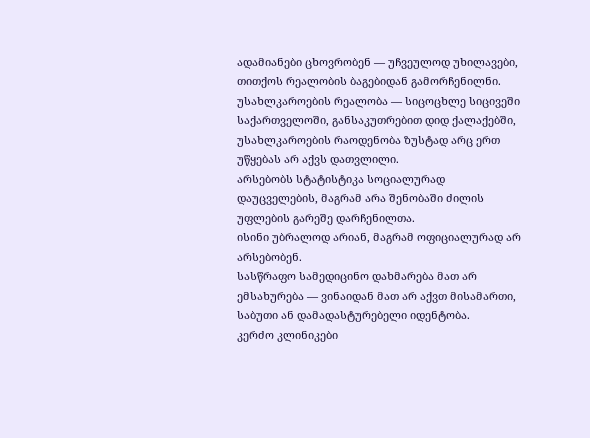ადამიანები ცხოვრობენ — უჩვეულოდ უხილავები, თითქოს რეალობის ბაგებიდან გამორჩენილნი.
უსახლკაროების რეალობა — სიცოცხლე სიცივეში
საქართველოში, განსაკუთრებით დიდ ქალაქებში, უსახლკაროების რაოდენობა ზუსტად არც ერთ უწყებას არ აქვს დათვლილი.
არსებობს სტატისტიკა სოციალურად დაუცველების, მაგრამ არა შენობაში ძილის უფლების გარეშე დარჩენილთა.
ისინი უბრალოდ არიან, მაგრამ ოფიციალურად არ არსებობენ.
სასწრაფო სამედიცინო დახმარება მათ არ ემსახურება — ვინაიდან მათ არ აქვთ მისამართი, საბუთი ან დამადასტურებელი იდენტობა.
კერძო კლინიკები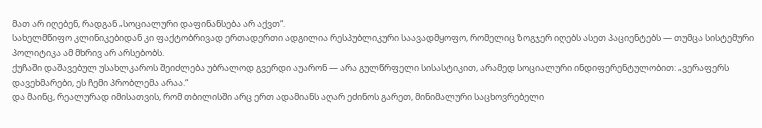მათ არ იღებენ, რადგან „სოციალური დაფინანსება არ აქვთ“.
სახელმწიფო კლინიკებიდან კი ფაქტობრივად ერთადერთი ადგილია რესპუბლიკური საავადმყოფო, რომელიც ზოგჯერ იღებს ასეთ პაციენტებს — თუმცა სისტემური პოლიტიკა ამ მხრივ არ არსებობს.
ქუჩაში დაშავებულ უსახლკაროს შეიძლება უბრალოდ გვერდი აუარონ — არა გულწრფელი სისასტიკით, არამედ სოციალური ინდიფერენტულობით: „ვერაფერს დავეხმარები, ეს ჩემი პრობლემა არაა.“
და მაინც, რეალურად იმისათვის, რომ თბილისში არც ერთ ადამიანს აღარ ეძინოს გარეთ, მინიმალური საცხოვრებელი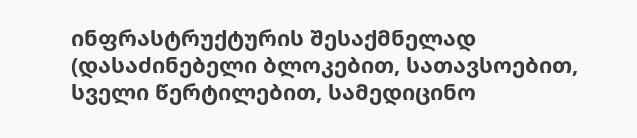ინფრასტრუქტურის შესაქმნელად (დასაძინებელი ბლოკებით, სათავსოებით, სველი წერტილებით, სამედიცინო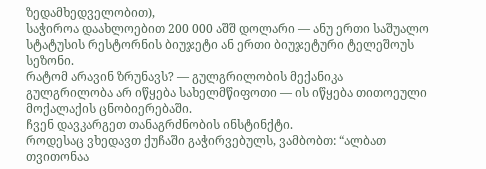ზედამხედველობით),
საჭიროა დაახლოებით 200 000 აშშ დოლარი — ანუ ერთი საშუალო სტატუსის რესტორნის ბიუჯეტი ან ერთი ბიუჯეტური ტელეშოუს სეზონი.
რატომ არავინ ზრუნავს? — გულგრილობის მექანიკა
გულგრილობა არ იწყება სახელმწიფოთი — ის იწყება თითოეული მოქალაქის ცნობიერებაში.
ჩვენ დავკარგეთ თანაგრძნობის ინსტინქტი.
როდესაც ვხედავთ ქუჩაში გაჭირვებულს, ვამბობთ: “ალბათ თვითონაა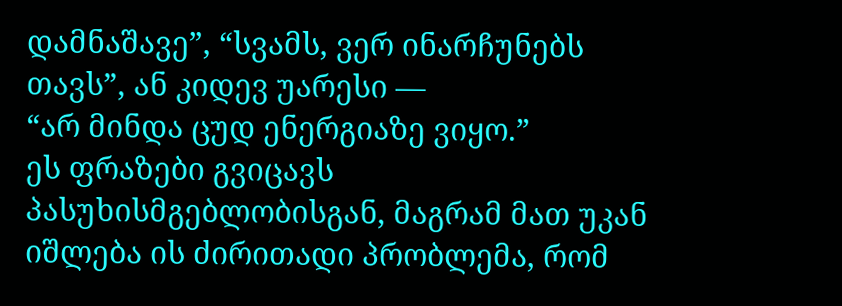დამნაშავე”, “სვამს, ვერ ინარჩუნებს თავს”, ან კიდევ უარესი —
“არ მინდა ცუდ ენერგიაზე ვიყო.”
ეს ფრაზები გვიცავს პასუხისმგებლობისგან, მაგრამ მათ უკან იშლება ის ძირითადი პრობლემა, რომ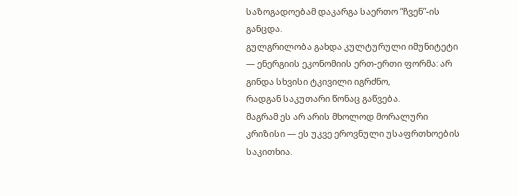საზოგადოებამ დაკარგა საერთო “ჩვენ”-ის განცდა.
გულგრილობა გახდა კულტურული იმუნიტეტი — ენერგიის ეკონომიის ერთ-ერთი ფორმა: არ გინდა სხვისი ტკივილი იგრძნო,
რადგან საკუთარი წონაც გაწვება.
მაგრამ ეს არ არის მხოლოდ მორალური კრიზისი — ეს უკვე ეროვნული უსაფრთხოების საკითხია.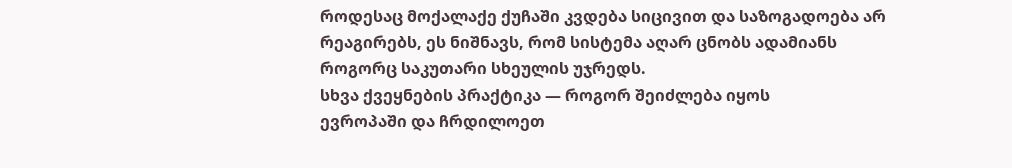როდესაც მოქალაქე ქუჩაში კვდება სიცივით და საზოგადოება არ რეაგირებს, ეს ნიშნავს, რომ სისტემა აღარ ცნობს ადამიანს
როგორც საკუთარი სხეულის უჯრედს.
სხვა ქვეყნების პრაქტიკა — როგორ შეიძლება იყოს
ევროპაში და ჩრდილოეთ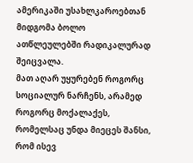ამერიკაში უსახლკაროებთან მიდგომა ბოლო ათწლეულებში რადიკალურად შეიცვალა.
მათ აღარ უყურებენ როგორც სოციალურ ნარჩენს, არამედ როგორც მოქალაქეს, რომელსაც უნდა მიეცეს შანსი, რომ ისევ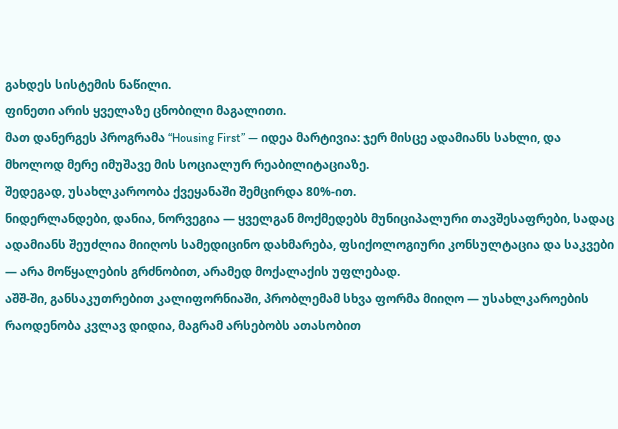გახდეს სისტემის ნაწილი.
ფინეთი არის ყველაზე ცნობილი მაგალითი.
მათ დანერგეს პროგრამა “Housing First” — იდეა მარტივია: ჯერ მისცე ადამიანს სახლი, და მხოლოდ მერე იმუშავე მის სოციალურ რეაბილიტაციაზე.
შედეგად, უსახლკაროობა ქვეყანაში შემცირდა 80%-ით.
ნიდერლანდები, დანია, ნორვეგია — ყველგან მოქმედებს მუნიციპალური თავშესაფრები, სადაც ადამიანს შეუძლია მიიღოს სამედიცინო დახმარება, ფსიქოლოგიური კონსულტაცია და საკვები — არა მოწყალების გრძნობით, არამედ მოქალაქის უფლებად.
აშშ-ში, განსაკუთრებით კალიფორნიაში, პრობლემამ სხვა ფორმა მიიღო — უსახლკაროების რაოდენობა კვლავ დიდია, მაგრამ არსებობს ათასობით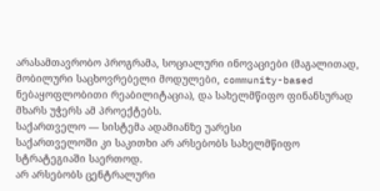არასამთავრობო პროგრამა, სოციალური ინოვაციები (მაგალითად, მობილური საცხოვრებელი მოდულები, community-based ნებაყოფლობითი რეაბილიტაცია), და სახელმწიფო ფინანსურად მხარს უჭერს ამ პროექტებს.
საქართველო — სისტემა ადამიანზე უარესი
საქართველოში კი საკითხი არ არსებობს სახელმწიფო სტრატეგიაში საერთოდ.
არ არსებობს ცენტრალური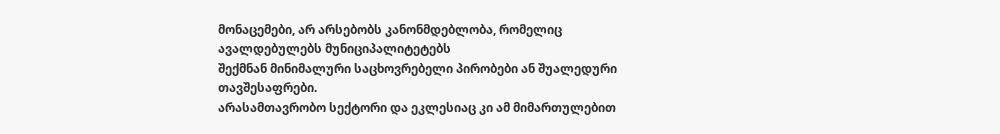მონაცემები, არ არსებობს კანონმდებლობა, რომელიც ავალდებულებს მუნიციპალიტეტებს
შექმნან მინიმალური საცხოვრებელი პირობები ან შუალედური თავშესაფრები.
არასამთავრობო სექტორი და ეკლესიაც კი ამ მიმართულებით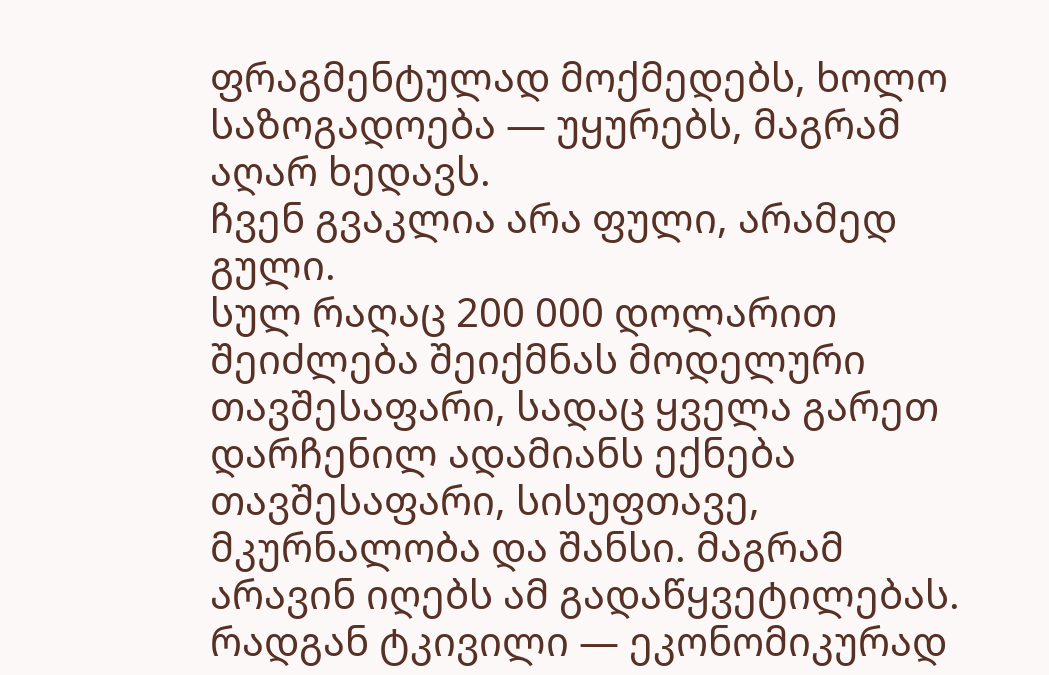ფრაგმენტულად მოქმედებს, ხოლო საზოგადოება — უყურებს, მაგრამ აღარ ხედავს.
ჩვენ გვაკლია არა ფული, არამედ გული.
სულ რაღაც 200 000 დოლარით შეიძლება შეიქმნას მოდელური თავშესაფარი, სადაც ყველა გარეთ დარჩენილ ადამიანს ექნება თავშესაფარი, სისუფთავე, მკურნალობა და შანსი. მაგრამ არავინ იღებს ამ გადაწყვეტილებას. რადგან ტკივილი — ეკონომიკურად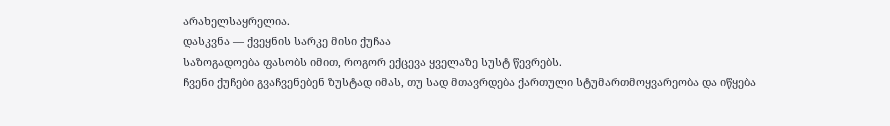არახელსაყრელია.
დასკვნა — ქვეყნის სარკე მისი ქუჩაა
საზოგადოება ფასობს იმით, როგორ ექცევა ყველაზე სუსტ წევრებს.
ჩვენი ქუჩები გვაჩვენებენ ზუსტად იმას, თუ სად მთავრდება ქართული სტუმართმოყვარეობა და იწყება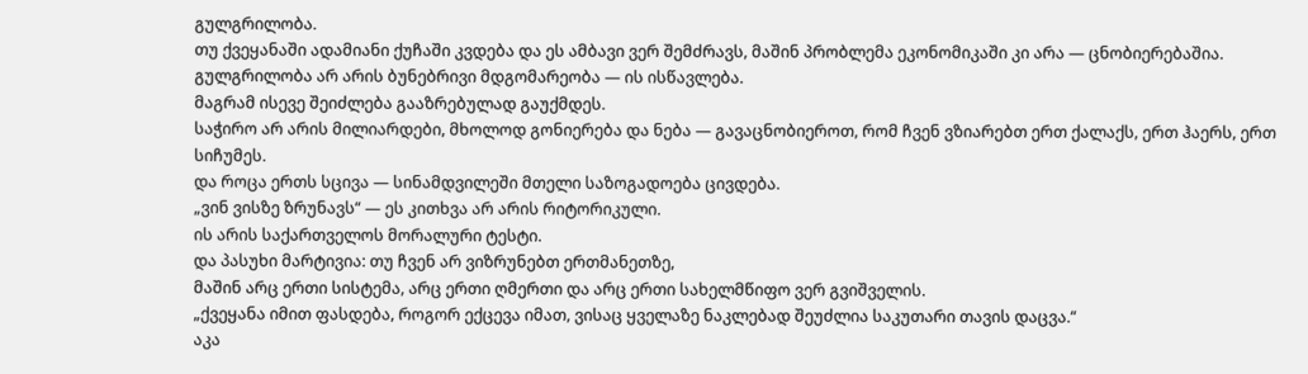გულგრილობა.
თუ ქვეყანაში ადამიანი ქუჩაში კვდება და ეს ამბავი ვერ შემძრავს, მაშინ პრობლემა ეკონომიკაში კი არა — ცნობიერებაშია.
გულგრილობა არ არის ბუნებრივი მდგომარეობა — ის ისწავლება.
მაგრამ ისევე შეიძლება გააზრებულად გაუქმდეს.
საჭირო არ არის მილიარდები, მხოლოდ გონიერება და ნება — გავაცნობიეროთ, რომ ჩვენ ვზიარებთ ერთ ქალაქს, ერთ ჰაერს, ერთ სიჩუმეს.
და როცა ერთს სცივა — სინამდვილეში მთელი საზოგადოება ცივდება.
„ვინ ვისზე ზრუნავს“ — ეს კითხვა არ არის რიტორიკული.
ის არის საქართველოს მორალური ტესტი.
და პასუხი მარტივია: თუ ჩვენ არ ვიზრუნებთ ერთმანეთზე,
მაშინ არც ერთი სისტემა, არც ერთი ღმერთი და არც ერთი სახელმწიფო ვერ გვიშველის.
„ქვეყანა იმით ფასდება, როგორ ექცევა იმათ, ვისაც ყველაზე ნაკლებად შეუძლია საკუთარი თავის დაცვა.“
აკა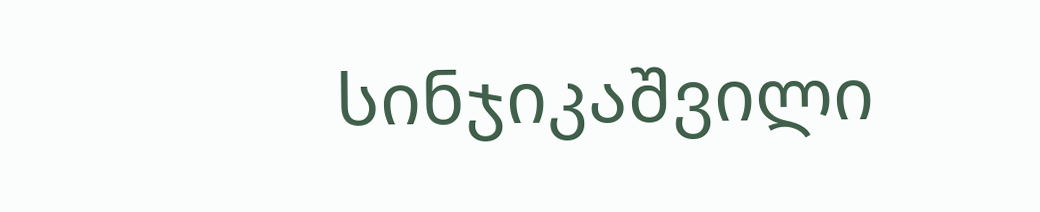სინჯიკაშვილი